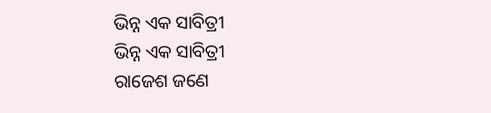ଭିନ୍ନ ଏକ ସାବିତ୍ରୀ
ଭିନ୍ନ ଏକ ସାବିତ୍ରୀ
ରାଜେଶ ଜଣେ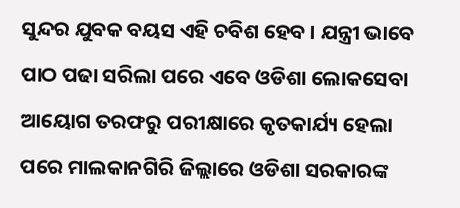ସୁନ୍ଦର ଯୁବକ ବୟସ ଏହି ଚବିଶ ହେବ । ଯନ୍ତ୍ରୀ ଭାବେ ପାଠ ପଢା ସରିଲା ପରେ ଏବେ ଓଡିଶା ଲୋକସେବା ଆୟୋଗ ତରଫରୁ ପରୀକ୍ଷାରେ କୃତକାର୍ଯ୍ୟ ହେଲା ପରେ ମାଲକାନଗିରି ଜିଲ୍ଲାରେ ଓଡିଶା ସରକାରଙ୍କ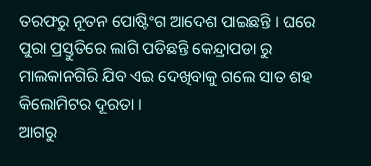ତରଫରୁ ନୂତନ ପୋଷ୍ଟିଂଗ ଆଦେଶ ପାଇଛନ୍ତି । ଘରେ ପୁରା ପ୍ରସ୍ତୁତିରେ ଲାଗି ପଡିଛନ୍ତି କେନ୍ଦ୍ରାପଡା ରୁ ମାଲକାନଗିରି ଯିବ ଏଇ ଦେଖିବାକୁ ଗଲେ ସାତ ଶହ କିଲୋମିଟର ଦୂରତା ।
ଆଗରୁ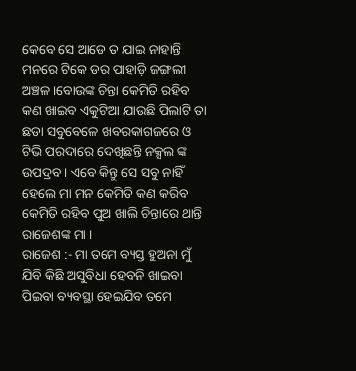କେବେ ସେ ଆଡେ ତ ଯାଇ ନାହାନ୍ତି ମନରେ ଟିକେ ଡର ପାହାଡ଼ି ଜଙ୍ଗଲୀ ଅଞ୍ଚଳ ।ବୋଉଙ୍କ ଚିନ୍ତା କେମିତି ରହିବ କଣ ଖାଇବ ଏକୁଟିଆ ଯାଉଛି ପିଲାଟି ତା ଛଡା ସବୁବେଳେ ଖବରକାଗଜରେ ଓ ଟିଭି ପରଦାରେ ଦେଖିଛନ୍ତି ନକ୍ସଲ ଙ୍କ ଉପଦ୍ରବ । ଏବେ କିନ୍ତୁ ସେ ସବୁ ନାହିଁ ହେଲେ ମା ମନ କେମିତି କଣ କରିବ କେମିତି ରହିବ ପୁଅ ଖାଲି ଚିନ୍ତାରେ ଥାନ୍ତି ରାଜେଶଙ୍କ ମା ।
ରାଜେଶ :- ମା ତମେ ବ୍ୟସ୍ତ ହୁଅନା ମୁଁ ଯିବି କିଛି ଅସୁବିଧା ହେବନି ଖାଇବା ପିଇବା ବ୍ୟବସ୍ଥା ହେଇଯିବ ତମେ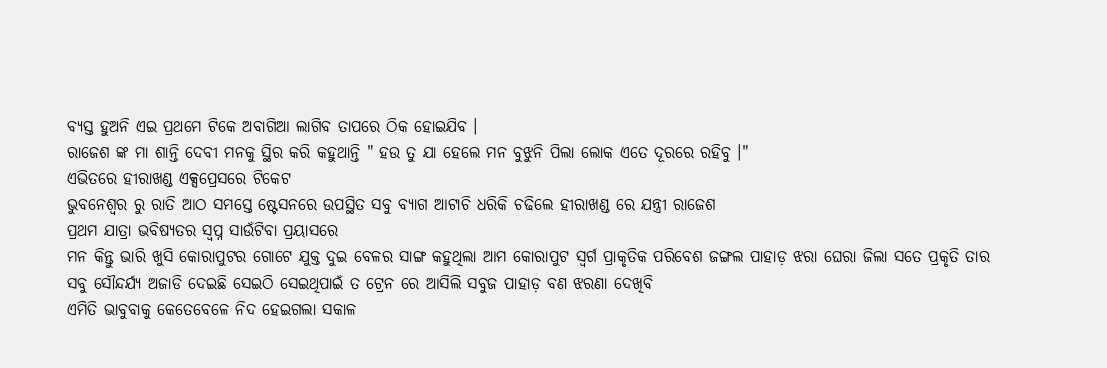ବ୍ୟସ୍ତ ହୁଅନି ଏଇ ପ୍ରଥମେ ଟିକେ ଅବାଗିଆ ଲାଗିବ ତାପରେ ଠିକ ହୋଇଯିବ ।
ରାଜେଶ ଙ୍କ ମା ଶାନ୍ତି ଦେବୀ ମନକୁ ସ୍ଥିର କରି କହୁଥାନ୍ତି " ହଉ ତୁ ଯା ହେଲେ ମନ ବୁଝୁନି ପିଲା ଲୋକ ଏତେ ଦୂରରେ ରହିବୁ ।"
ଏଭିତରେ ହୀରାଖଣ୍ଡ ଏକ୍ସପ୍ରେସରେ ଟିକେଟ
ଭୁବନେଶ୍ୱର ରୁ ରାତି ଆଠ ସମସ୍ତେ ଷ୍ଟେସନରେ ଉପସ୍ଥିତ ସବୁ ବ୍ୟାଗ ଆଟାଚି ଧରିକି ଚଢିଲେ ହୀରାଖଣ୍ଡ ରେ ଯନ୍ତ୍ରୀ ରାଜେଶ
ପ୍ରଥମ ଯାତ୍ରା ଭବିଷ୍ୟତର ସ୍ୱପ୍ନ ସାଉଁଟିବା ପ୍ରୟାସରେ
ମନ କିନ୍ତୁ ଭାରି ଖୁସି କୋରାପୁଟର ଗୋଟେ ଯୁକ୍ତ ଦୁଇ ବେଳର ସାଙ୍ଗ କହୁଥିଲା ଆମ କୋରାପୁଟ ସ୍ୱର୍ଗ ପ୍ରାକୃତିକ ପରିବେଶ ଜଙ୍ଗଲ ପାହାଡ଼ ଝରା ଘେରା ଜିଲା ସତେ ପ୍ରକୃତି ତାର ସବୁ ସୌନ୍ଦର୍ଯ୍ୟ ଅଜାଡି ଦେଇଛି ସେଇଠି ସେଇଥିପାଇଁ ତ ଟ୍ରେନ ରେ ଆସିଲି ସବୁଜ ପାହାଡ଼ ବଣ ଝରଣା ଦେଖିବି
ଏମିତି ଭାବୁବାକୁ କେତେବେଳେ ନିଦ ହେଇଗଲା ସକାଳ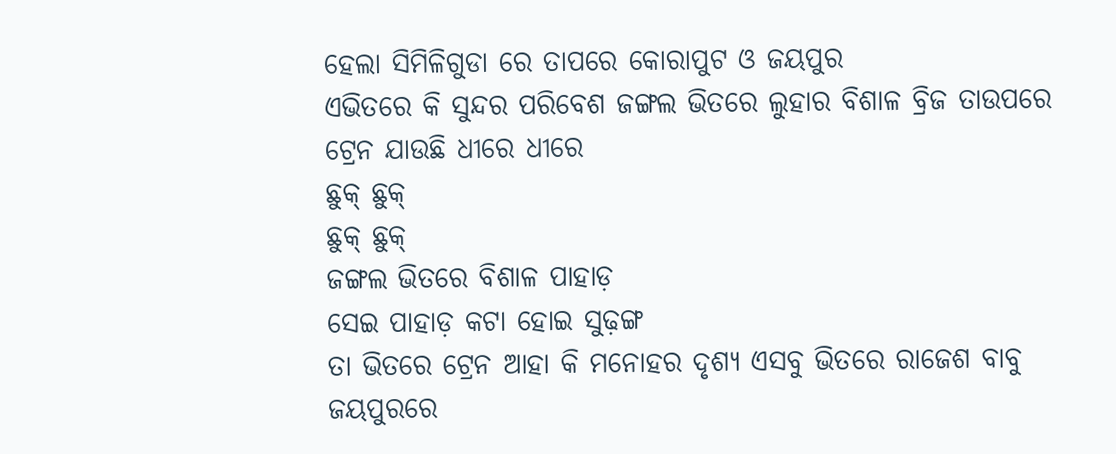ହେଲା ସିମିଳିଗୁଡା ରେ ତାପରେ କୋରାପୁଟ ଓ ଜୟପୁର
ଏଭିତରେ କି ସୁନ୍ଦର ପରିବେଶ ଜଙ୍ଗଲ ଭିତରେ ଲୁହାର ବିଶାଳ ବ୍ରିଜ ତାଉପରେ ଟ୍ରେନ ଯାଉଛି ଧୀରେ ଧୀରେ
ଛୁକ୍ ଛୁକ୍
ଛୁକ୍ ଛୁକ୍
ଜଙ୍ଗଲ ଭିତରେ ବିଶାଳ ପାହାଡ଼
ସେଇ ପାହାଡ଼ କଟା ହୋଇ ସୁଢ଼ଙ୍ଗ
ତା ଭିତରେ ଟ୍ରେନ ଆହା କି ମନୋହର ଦୃଶ୍ୟ ଏସବୁ ଭିତରେ ରାଜେଶ ବାବୁ ଜୟପୁରରେ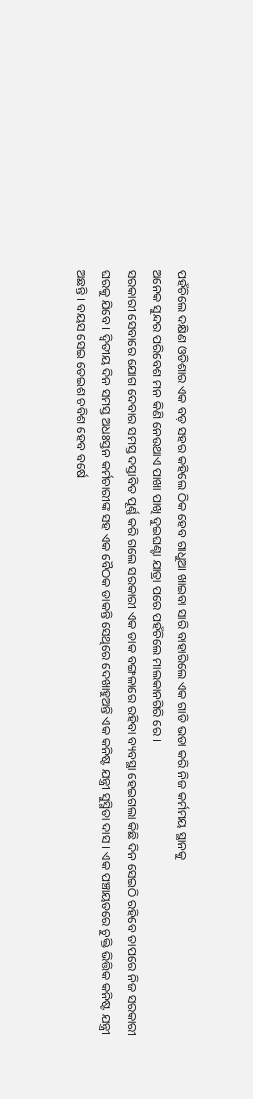ପହଁଚିଲେ ଦକ୍ଷିଣ ଓଡିଶାର ଏକ ବଡ଼ ସହର କହିଲେ ଠିକ ହେବ ଗାଧୁଆ ଖାଇବା ସାରି ବାହାରିଲେ ଏକ ଗାଡି ଭଡା କରି ନିଜ କର୍ମମୟ ସ୍ଥାନକୁ
ଅନେକ ସୁନ୍ଦର ପରିବେଶ ମନ କିଣି ନେଉଥାଏ ପାଖା ପାଖି ଦୁଇଘଣ୍ଟା ଯାତ୍ରା ପରେ ପହଁଚିଲେ ମାଲକାନଗିରି ରେ ।
ସରକାରୀ ସେବାରେ ଯୋଗ ଦେବାର ସମସ୍ତ ଦସ୍ତାବିତ ପୂର୍ଣ୍ଣ କରି ଗଲେ ସରକାରୀ ଏକ ଡାକ ବଙ୍ଗଳାରେ ରହିବା ବ୍ୟବସ୍ଥା ହେଇଗଲା କିଛି ଦିନ ସେଇଠି ରହିବେ ତାପରେ ନିଜ ସରକାରୀ ଘରକୁ ଯିବେ । ଦ୍ଵିତୀୟ ଦିନ ସମସ୍ତ ଅଧଃସ୍ତନ କର୍ମଚାରୀଙ୍କ ସହ ଏକ ବୈଠକ ଡାକନ୍ତି ସେଥିରେ ଦେଖାହୁଅନ୍ତି ଏକ କନିଷ୍ଟ ଯନ୍ତ୍ରୀ ସୁସ୍ମିତା ଦାସ । ଏକ ପଞ୍ଚାୟତରେ ଚୁକ୍ତି ଭିତ୍ତିକ କନିଷ୍ଟ ଯନ୍ତ୍ରୀ ଅଛନ୍ତି । ବୟସ ସେଇ ତେଇଶ ଚବିଶ ହେବ ବର୍ଷେ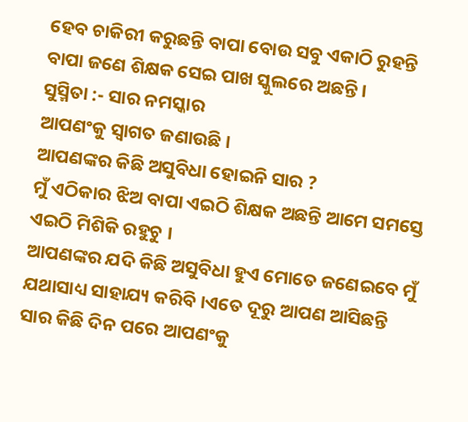ହେବ ଚାକିରୀ କରୁଛନ୍ତି ବାପା ବୋଉ ସବୁ ଏକାଠି ରୁହନ୍ତି ବାପା ଜଣେ ଶିକ୍ଷକ ସେଇ ପାଖ ସ୍କୁଲରେ ଅଛନ୍ତି ।
ସୁସ୍ମିତା :- ସାର ନମସ୍କାର
ଆପଣଂକୁ ସ୍ୱାଗତ ଜଣାଉଛି ।
ଆପଣଙ୍କର କିଛି ଅସୁବିଧା ହୋଇନି ସାର ?
ମୁଁ ଏଠିକାର ଝିଅ ବାପା ଏଇଠି ଶିକ୍ଷକ ଅଛନ୍ତି ଆମେ ସମସ୍ତେ ଏଇଠି ମିଶିକି ରହୁଚୁ ।
ଆପଣଙ୍କର ଯଦି କିଛି ଅସୁବିଧା ହୁଏ ମୋତେ ଜଣେଇବେ ମୁଁ ଯଥାସାଧ୍ୟ ସାହାଯ୍ୟ କରିବି ।ଏତେ ଦୂରୁ ଆପଣ ଆସିଛନ୍ତି ସାର କିଛି ଦିନ ପରେ ଆପଣଂକୁ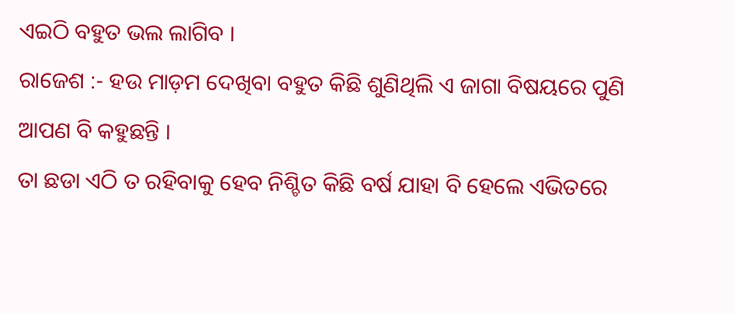ଏଇଠି ବହୁତ ଭଲ ଲାଗିବ ।
ରାଜେଶ :- ହଉ ମାଡ଼ମ ଦେଖିବା ବହୁତ କିଛି ଶୁଣିଥିଲି ଏ ଜାଗା ବିଷୟରେ ପୁଣି ଆପଣ ବି କହୁଛନ୍ତି ।
ତା ଛଡା ଏଠି ତ ରହିବାକୁ ହେବ ନିଶ୍ଚିତ କିଛି ବର୍ଷ ଯାହା ବି ହେଲେ ଏଭିତରେ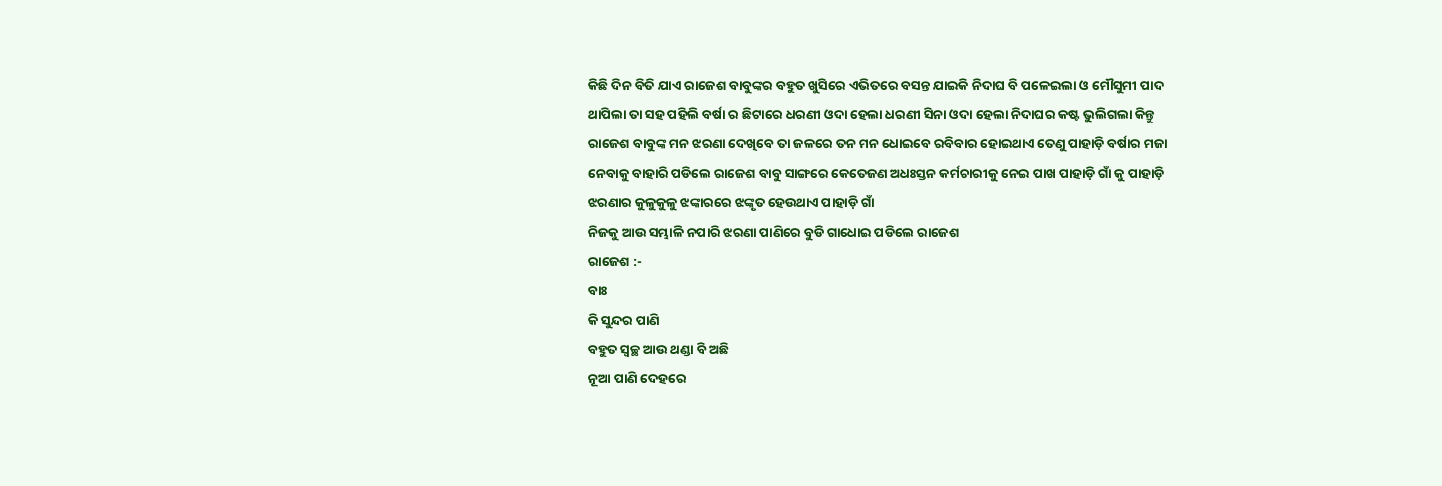କିଛି ଦିନ ବିତି ଯାଏ ରାଜେଶ ବାବୁଙ୍କର ବହୁତ ଖୁସିରେ ଏଭିତରେ ବସନ୍ତ ଯାଇକି ନିଦାଘ ବି ପଳେଇଲା ଓ ମୌସୁମୀ ପାଦ ଥାପିଲା ତା ସହ ପହିଲି ବର୍ଷା ର ଛିଟାରେ ଧରଣୀ ଓଦା ହେଲା ଧରଣୀ ସିନା ଓଦା ହେଲା ନିଦାଘର କଷ୍ଟ ଭୁଲିଗଲା କିନ୍ତୁ ରାଜେଶ ବାବୁଙ୍କ ମନ ଝରଣା ଦେଖିବେ ତା ଜଳରେ ତନ ମନ ଧୋଇବେ ରବିବାର ହୋଇଥାଏ ତେଣୁ ପାହାଡ଼ି ବର୍ଷାର ମଜା ନେବାକୁ ବାହାରି ପଡିଲେ ରାଜେଶ ବାବୁ ସାଙ୍ଗରେ କେତେଜଣ ଅଧଃସ୍ତନ କର୍ମଚାରୀକୁ ନେଇ ପାଖ ପାହାଡ଼ି ଗାଁ କୁ ପାହାଡ଼ି ଝରଣାର କୁଳୁକୁଳୁ ଝଙ୍କାରରେ ଝଙ୍କୃତ ହେଉଥାଏ ପାହାଡ଼ି ଗାଁ
ନିଜକୁ ଆଉ ସମ୍ଭାଳି ନପାରି ଝରଣା ପାଣିରେ ବୁଡି ଗାଧୋଇ ପଡିଲେ ରାଜେଶ
ରାଜେଶ :-
ବାଃ
କି ସୁନ୍ଦର ପାଣି
ବହୁତ ସ୍ୱଚ୍ଛ ଆଉ ଥଣ୍ଡା ବି ଅଛି
ନୂଆ ପାଣି ଦେହରେ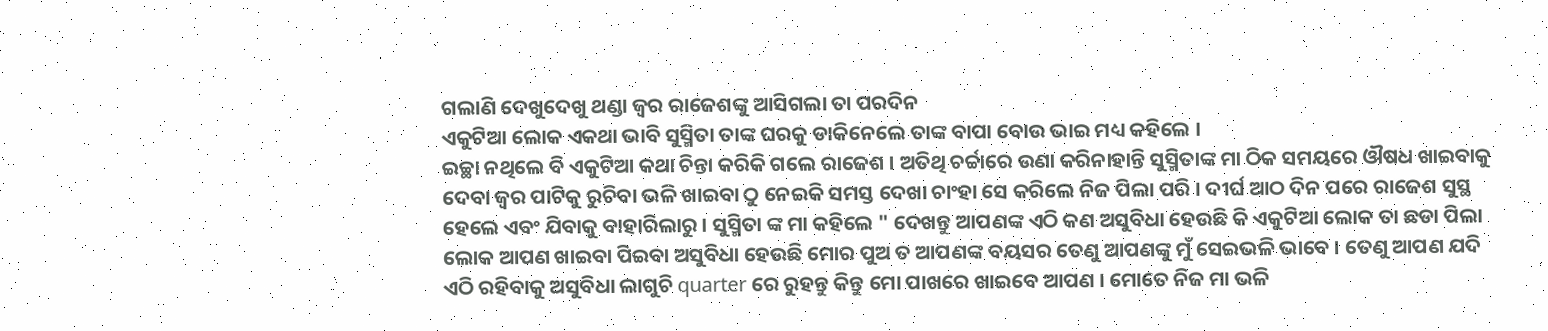ଗଲାଣି ଦେଖୁଦେଖୁ ଥଣ୍ଡା ଜ୍ଵର ରାଜେଶଙ୍କୁ ଆସିଗଲା ତା ପରଦିନ
ଏକୁଟିଆ ଲୋକ ଏକଥା ଭାବି ସୁସ୍ମିତା ତାଙ୍କ ଘରକୁ ଡାକିନେଲେ ତାଙ୍କ ବାପା ବୋଉ ଭାଇ ମଧ୍ୟ କହିଲେ ।
ଇଚ୍ଛା ନଥିଲେ ବି ଏକୁଟିଆ କଥା ଚିନ୍ତା କରିକି ଗଲେ ରାଜେଶ । ଅତିଥି ଚର୍ଚ୍ଚାରେ ଉଣା କରିନାହାନ୍ତି ସୁସ୍ମିତାଙ୍କ ମା ଠିକ ସମୟରେ ଔଷଧ ଖାଇବାକୁ ଦେବା ଜ୍ୱର ପାଟିକୁ ରୁଚିବା ଭଳି ଖାଇବା ଠୁ ନେଇକି ସମସ୍ତ ଦେଖା ଚାଂହା ସେ କରିଲେ ନିଜ ପିଲା ପରି । ଦୀର୍ଘ ଆଠ ଦିନ ପରେ ରାଜେଶ ସୁସ୍ଥ ହେଲେ ଏବଂ ଯିବାକୁ ବାହାରିଲାରୁ । ସୁସ୍ମିତା ଙ୍କ ମା କହିଲେ " ଦେଖନ୍ତୁ ଆପଣଙ୍କ ଏଠି କଣ ଅସୁବିଧା ହେଉଛି କି ଏକୁଟିଆ ଲୋକ ତା ଛଡା ପିଲା ଲୋକ ଆପଣ ଖାଇବା ପିଇବା ଅସୁବିଧା ହେଉଛି ମୋର ପୁଅ ତ ଆପଣଙ୍କ ବୟସର ତେଣୁ ଆପଣଙ୍କୁ ମୁଁ ସେଇଭଳି ଭାବେ । ତେଣୁ ଆପଣ ଯଦି ଏଠି ରହିବାକୁ ଅସୁବିଧା ଲାଗୁଚି quarter ରେ ରୁହନ୍ତୁ କିନ୍ତୁ ମୋ ପାଖରେ ଖାଇବେ ଆପଣ । ମୋତେ ନିଜ ମା ଭଳି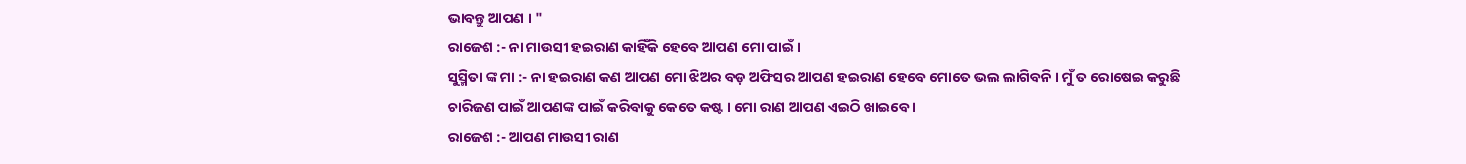ଭାବନ୍ତୁ ଆପଣ । "
ରାଜେଶ :- ନା ମାଉସୀ ହଇରାଣ କାହିଁକି ହେବେ ଆପଣ ମୋ ପାଇଁ ।
ସୁସ୍ମିତା ଙ୍କ ମା :- ନା ହଇରାଣ କଣ ଆପଣ ମୋ ଝିଅର ବଡ଼ ଅଫିସର ଆପଣ ହଇରାଣ ହେବେ ମୋତେ ଭଲ ଲାଗିବନି । ମୁଁ ତ ରୋଷେଇ କରୁଛି ଚାରିଜଣ ପାଇଁ ଆପଣଙ୍କ ପାଇଁ କରିବାକୁ କେତେ କଷ୍ଟ । ମୋ ରାଣ ଆପଣ ଏଇଠି ଖାଇବେ ।
ରାଜେଶ :- ଆପଣ ମାଉସୀ ରାଣ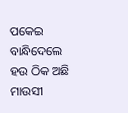ପକେଇ ବାନ୍ଧିଦେଲେ ହଉ ଠିକ ଅଛି ମାଉସୀ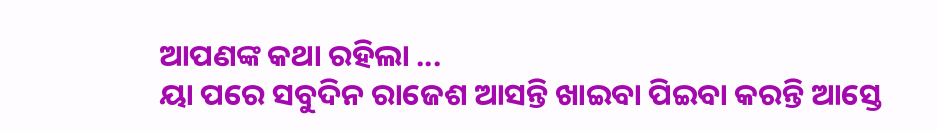ଆପଣଙ୍କ କଥା ରହିଲା ...
ୟା ପରେ ସବୁଦିନ ରାଜେଶ ଆସନ୍ତି ଖାଇବା ପିଇବା କରନ୍ତି ଆସ୍ତେ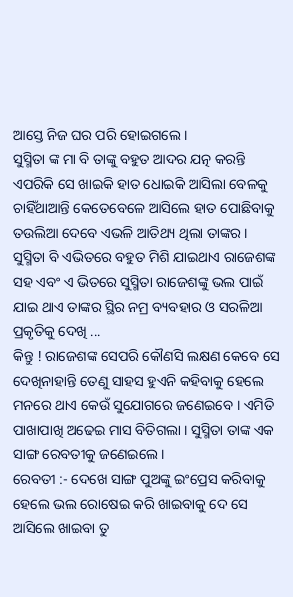ଆସ୍ତେ ନିଜ ଘର ପରି ହୋଇଗଲେ ।
ସୁସ୍ମିତା ଙ୍କ ମା ବି ତାଙ୍କୁ ବହୁତ ଆଦର ଯତ୍ନ କରନ୍ତି ଏପରିକି ସେ ଖାଇକି ହାତ ଧୋଇକି ଆସିଲା ବେଳକୁ ଚାହିଁଥାଆନ୍ତି କେତେବେଳେ ଆସିଲେ ହାତ ପୋଛିବାକୁ ତଉଲିଆ ଦେବେ ଏଭଳି ଆତିଥ୍ୟ ଥିଲା ତାଙ୍କର ।
ସୁସ୍ମିତା ବି ଏଭିତରେ ବହୁତ ମିଶି ଯାଇଥାଏ ରାଜେଶଙ୍କ ସହ ଏବଂ ଏ ଭିତରେ ସୁସ୍ମିତା ରାଜେଶଙ୍କୁ ଭଲ ପାଇଁ ଯାଇ ଥାଏ ତାଙ୍କର ସ୍ଥିର ନମ୍ର ବ୍ୟବହାର ଓ ସରଳିଆ ପ୍ରକୃତିକୁ ଦେଖି ...
କିନ୍ତୁ ! ରାଜେଶଙ୍କ ସେପରି କୌଣସି ଲକ୍ଷଣ କେବେ ସେ ଦେଖିନାହାନ୍ତି ତେଣୁ ସାହସ ହୁଏନି କହିବାକୁ ହେଲେ ମନରେ ଥାଏ କେଉଁ ସୁଯୋଗରେ ଜଣେଇବେ । ଏମିତି ପାଖାପାଖି ଅଢେଇ ମାସ ବିତିଗଲା । ସୁସ୍ମିତା ତାଙ୍କ ଏକ ସାଙ୍ଗ ରେବତୀକୁ ଜଣେଇଲେ ।
ରେବତୀ :- ଦେଖେ ସାଙ୍ଗ ପୁଅଙ୍କୁ ଇଂପ୍ରେସ କରିବାକୁ ହେଲେ ଭଲ ରୋଷେଇ କରି ଖାଇବାକୁ ଦେ ସେ ଆସିଲେ ଖାଇବା ତୁ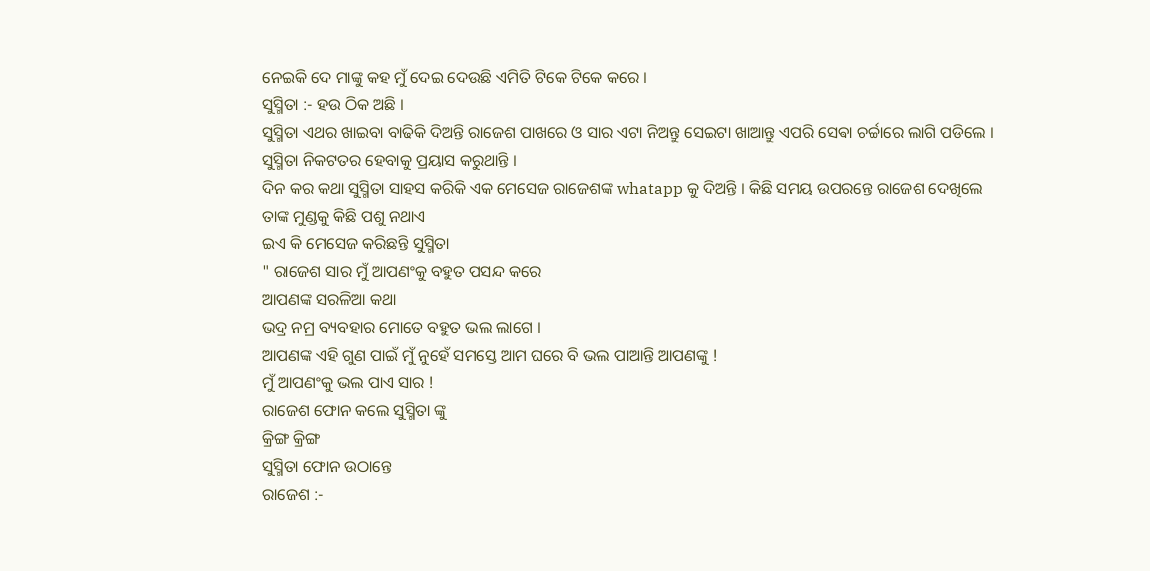ନେଇକି ଦେ ମାଙ୍କୁ କହ ମୁଁ ଦେଇ ଦେଉଛି ଏମିତି ଟିକେ ଟିକେ କରେ ।
ସୁସ୍ମିତା :- ହଉ ଠିକ ଅଛି ।
ସୁସ୍ମିତା ଏଥର ଖାଇବା ବାଢିକି ଦିଅନ୍ତି ରାଜେଶ ପାଖରେ ଓ ସାର ଏଟା ନିଅନ୍ତୁ ସେଇଟା ଖାଆନ୍ତୁ ଏପରି ସେଵା ଚର୍ଚ୍ଚାରେ ଲାଗି ପଡିଲେ ।
ସୁସ୍ମିତା ନିକଟତର ହେବାକୁ ପ୍ରୟାସ କରୁଥାନ୍ତି ।
ଦିନ କର କଥା ସୁସ୍ମିତା ସାହସ କରିକି ଏକ ମେସେଜ ରାଜେଶଙ୍କ whatapp କୁ ଦିଅନ୍ତି । କିଛି ସମୟ ଉପରନ୍ତେ ରାଜେଶ ଦେଖିଲେ
ତାଙ୍କ ମୁଣ୍ଡକୁ କିଛି ପଶୁ ନଥାଏ
ଇଏ କି ମେସେଜ କରିଛନ୍ତି ସୁସ୍ମିତା
" ରାଜେଶ ସାର ମୁଁ ଆପଣଂକୁ ବହୁତ ପସନ୍ଦ କରେ
ଆପଣଙ୍କ ସରଳିଆ କଥା
ଭଦ୍ର ନମ୍ର ବ୍ୟବହାର ମୋତେ ବହୁତ ଭଲ ଲାଗେ ।
ଆପଣଙ୍କ ଏହି ଗୁଣ ପାଇଁ ମୁଁ ନୁହେଁ ସମସ୍ତେ ଆମ ଘରେ ବି ଭଲ ପାଆନ୍ତି ଆପଣଙ୍କୁ !
ମୁଁ ଆପଣଂକୁ ଭଲ ପାଏ ସାର !
ରାଜେଶ ଫୋନ କଲେ ସୁସ୍ମିତା ଙ୍କୁ
କ୍ରିଙ୍ଗ କ୍ରିଙ୍ଗ
ସୁସ୍ମିତା ଫୋନ ଉଠାନ୍ତେ
ରାଜେଶ :-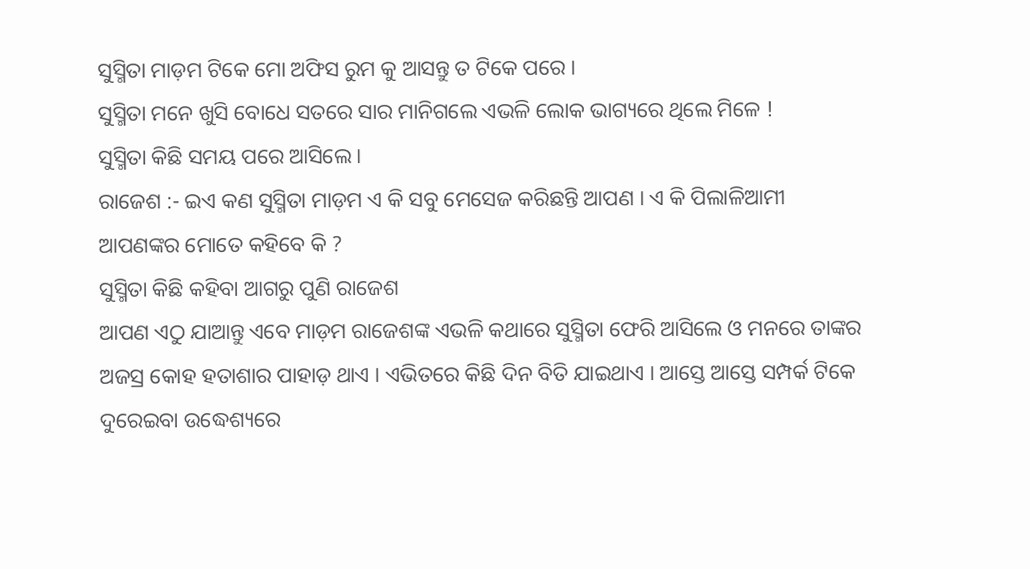ସୁସ୍ମିତା ମାଡ଼ମ ଟିକେ ମୋ ଅଫିସ ରୁମ କୁ ଆସନ୍ତୁ ତ ଟିକେ ପରେ ।
ସୁସ୍ମିତା ମନେ ଖୁସି ବୋଧେ ସତରେ ସାର ମାନିଗଲେ ଏଭଳି ଲୋକ ଭାଗ୍ୟରେ ଥିଲେ ମିଳେ !
ସୁସ୍ମିତା କିଛି ସମୟ ପରେ ଆସିଲେ ।
ରାଜେଶ :- ଇଏ କଣ ସୁସ୍ମିତା ମାଡ଼ମ ଏ କି ସବୁ ମେସେଜ କରିଛନ୍ତି ଆପଣ । ଏ କି ପିଲାଳିଆମୀ ଆପଣଙ୍କର ମୋତେ କହିବେ କି ?
ସୁସ୍ମିତା କିଛି କହିବା ଆଗରୁ ପୁଣି ରାଜେଶ
ଆପଣ ଏଠୁ ଯାଆନ୍ତୁ ଏବେ ମାଡ଼ମ ରାଜେଶଙ୍କ ଏଭଳି କଥାରେ ସୁସ୍ମିତା ଫେରି ଆସିଲେ ଓ ମନରେ ତାଙ୍କର ଅଜସ୍ର କୋହ ହତାଶାର ପାହାଡ଼ ଥାଏ । ଏଭିତରେ କିଛି ଦିନ ବିତି ଯାଇଥାଏ । ଆସ୍ତେ ଆସ୍ତେ ସମ୍ପର୍କ ଟିକେ ଦୁରେଇବା ଉଦ୍ଧେଶ୍ୟରେ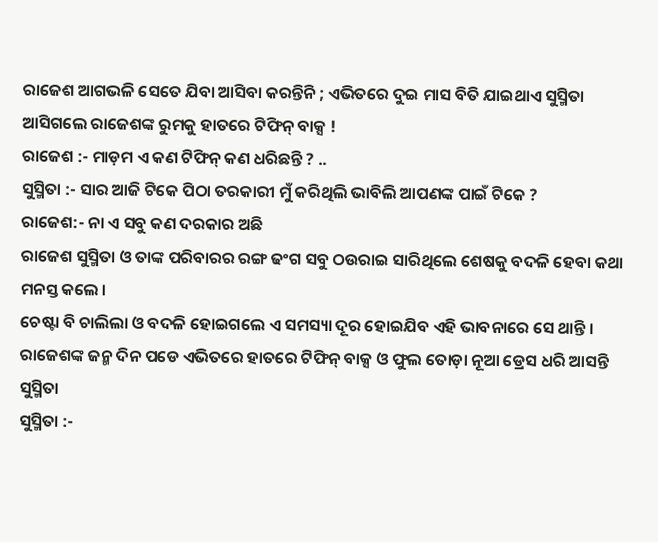ରାଜେଶ ଆଗଭଳି ସେତେ ଯିବା ଆସିବା କରନ୍ତିନି ; ଏଭିତରେ ଦୁଇ ମାସ ବିତି ଯାଇଥାଏ ସୁସ୍ମିତା ଆସିଗଲେ ରାଜେଶଙ୍କ ରୁମକୁ ହାତରେ ଟିଫିନ୍ ବାକ୍ସ !
ରାଜେଶ :- ମାଡ଼ମ ଏ କଣ ଟିଫିନ୍ କଣ ଧରିଛନ୍ତି ? ..
ସୁସ୍ମିତା :- ସାର ଆଜି ଟିକେ ପିଠା ତରକାରୀ ମୁଁ କରିଥିଲି ଭାବିଲି ଆପଣଙ୍କ ପାଇଁ ଟିକେ ?
ରାଜେଶ:- ନା ଏ ସବୁ କଣ ଦରକାର ଅଛି
ରାଜେଶ ସୁସ୍ମିତା ଓ ତାଙ୍କ ପରିବାରର ରଙ୍ଗ ଢଂଗ ସବୁ ଠଉରାଇ ସାରିଥିଲେ ଶେଷକୁ ବଦଳି ହେବା କଥା ମନସ୍ତ କଲେ ।
ଚେଷ୍ଟା ବି ଚାଲିଲା ଓ ବଦଳି ହୋଇଗଲେ ଏ ସମସ୍ୟା ଦୂର ହୋଇଯିବ ଏହି ଭାବନାରେ ସେ ଥାନ୍ତି ।
ରାଜେଶଙ୍କ ଜନ୍ମ ଦିନ ପଡେ ଏଭିତରେ ହାତରେ ଟିଫିନ୍ ବାକ୍ସ ଓ ଫୁଲ ତୋଡ଼ା ନୂଆ ଡ୍ରେସ ଧରି ଆସନ୍ତି ସୁସ୍ମିତା
ସୁସ୍ମିତା :-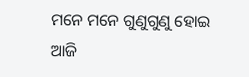ମନେ ମନେ ଗୁଣୁଗୁଣୁ ହୋଇ
ଆଜି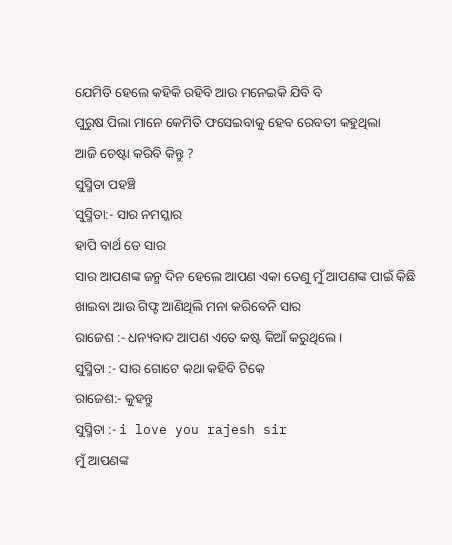ଯେମିତି ହେଲେ କହିକି ରହିବି ଆଉ ମନେଇକି ଯିବି ବି
ପୁରୁଷ ପିଲା ମାନେ କେମିତି ଫସେଇବାକୁ ହେବ ରେବତୀ କହୁଥିଲା
ଆଜି ଚେଷ୍ଟା କରିବି କିନ୍ତୁ ?
ସୁସ୍ମିତା ପହଞ୍ଚି
ସୁସ୍ମିତା:- ସାର ନମସ୍କାର
ହାପି ବାର୍ଥ ଡେ ସାର
ସାର ଆପଣଙ୍କ ଜନ୍ମ ଦିନ ହେଲେ ଆପଣ ଏକା ତେଣୁ ମୁଁ ଆପଣଙ୍କ ପାଇଁ କିଛି ଖାଇବା ଆଉ ଗିଫ୍ଟ ଆଣିଥିଲି ମନା କରିବେନି ସାର
ରାଜେଶ :- ଧନ୍ୟବାଦ ଆପଣ ଏତେ କଷ୍ଟ କିଆଁ କରୁଥିଲେ ।
ସୁସ୍ମିତା :- ସାର ଗୋଟେ କଥା କହିବି ଟିକେ
ରାଜେଶ:- କୁହନ୍ତୁ
ସୁସ୍ମିତା :- i love you rajesh sir
ମୁଁ ଆପଣଙ୍କ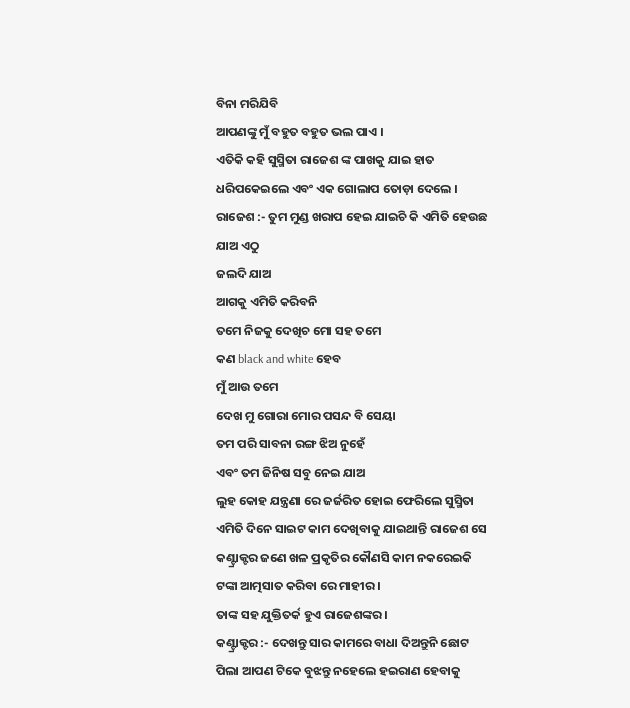ବିନା ମରିଯିବି
ଆପଣଙ୍କୁ ମୁଁ ବହୁତ ବହୁତ ଭଲ ପାଏ ।
ଏତିକି କହି ସୁସ୍ମିତା ରାଜେଶ ଙ୍କ ପାଖକୁ ଯାଇ ହାତ ଧରିପକେଇଲେ ଏବଂ ଏକ ଗୋଲାପ ତୋଡ଼ା ଦେଲେ ।
ରାଜେଶ :- ତୁମ ମୁଣ୍ଡ ଖରାପ ହେଇ ଯାଇଚି କି ଏମିତି ହେଉଛ
ଯାଅ ଏଠୁ
ଜଲଦି ଯାଅ
ଆଗକୁ ଏମିତି କରିବନି
ତମେ ନିଜକୁ ଦେଖିଚ ମୋ ସହ ତମେ
କଣ black and white ହେବ
ମୁଁ ଆଉ ତମେ
ଦେଖ ମୁ ଗୋରା ମୋର ପସନ୍ଦ ବି ସେୟା
ତମ ପରି ସାବନା ରଙ୍ଗ ଝିଅ ନୁହେଁ
ଏବଂ ତମ ଜିନିଷ ସବୁ ନେଇ ଯାଅ
ଲୁହ କୋହ ଯନ୍ତ୍ରଣା ରେ ଜର୍ଜରିତ ହୋଇ ଫେରିଲେ ସୁସ୍ମିତା
ଏମିତି ଦିନେ ସାଇଟ କାମ ଦେଖିବାକୁ ଯାଇଥାନ୍ତି ରାଜେଶ ସେ କଣ୍ଟ୍ରାକ୍ଟର ଜଣେ ଖଳ ପ୍ରକୃତିର କୌଣସି କାମ ନକରେଇକି ଟଙ୍କା ଆତ୍ମସାତ କରିବା ରେ ମାହୀର ।
ତାଙ୍କ ସହ ଯୁକ୍ତିତର୍କ ହୁଏ ରାଜେଶଙ୍କର ।
କଣ୍ଟ୍ରାକ୍ଟର :- ଦେଖନ୍ତୁ ସାର କାମରେ ବାଧା ଦିଅନ୍ତୁନି ଛୋଟ ପିଲା ଆପଣ ଟିକେ ବୁଝନ୍ତୁ ନହେଲେ ହଇରାଣ ହେବାକୁ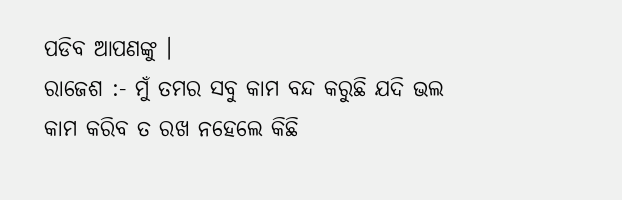ପଡିବ ଆପଣଙ୍କୁ ।
ରାଜେଶ :- ମୁଁ ତମର ସବୁ କାମ ବନ୍ଦ କରୁଛି ଯଦି ଭଲ କାମ କରିବ ତ ରଖ ନହେଲେ କିଛି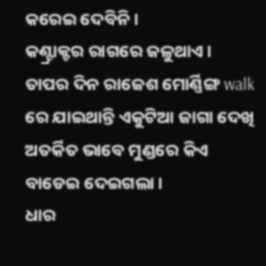କରେଇ ଦେବିନି ।
କଣ୍ଟ୍ରାକ୍ଟର ରାଗରେ ଜଳୁଥାଏ ।
ତାପର ଦିନ ରାଜେଶ ମୋର୍ଣ୍ଣିଙ୍ଗ walk ରେ ଯାଇଥାନ୍ତି ଏକୁଟିଆ ଜାଗା ଦେଖି ଅତର୍କିତ ଭାବେ ମୁଣ୍ଡରେ କିଏ ବାଡେଇ ଦେଇଗଲା ।
ଧାର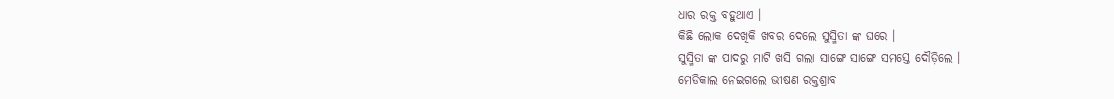ଧାର ରକ୍ତ ବହୁଥାଏ ।
କିଛି ଲୋକ ଦେଖିକି ଖବର ଦେଲେ ସୁସ୍ମିତା ଙ୍କ ଘରେ ।
ସୁସ୍ମିତା ଙ୍କ ପାଦରୁ ମାଟି ଖସି ଗଲା ସାଙ୍ଗେ ସାଙ୍ଗେ ସମସ୍ତେ ଦୌଡ଼ିଲେ ।
ମେଡିକାଲ ନେଇଗଲେ ଭୀଷଣ ରକ୍ତଶ୍ରାବ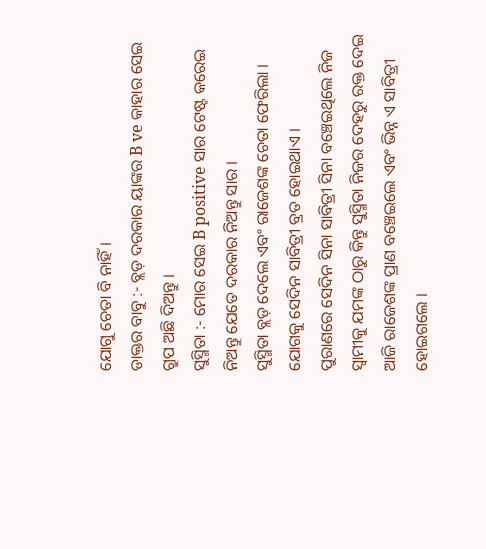ଯୋଗୁ ଚେତା ବି ନାହିଁ ।
ଡାକ୍ତର ବାବୁ :- ବ୍ଲଡ଼ ଦରକାର ୟାଙ୍କର B ve କାହାର ସେଇ ଗ୍ରୁପ ଅଛି ଦିଅନ୍ତୁ ।
ସୁସ୍ମିତା :- ମୋର ସେଇ B positive ସାର ଟେଷ୍ଟ କରେଇ ନିଅନ୍ତୁ ଯେତେ ଦରକାର ନିଅନ୍ତୁ ସାର ।
ସୁସ୍ମିତା ବ୍ଲଡ଼ ଦେଲେ ଏବଂ ରାଜେଶଙ୍କ ଚେତା ଫେରିଲା ।
ଯୋଗକୁ ସେଦିନ ସାବିତ୍ରୀ ବ୍ରତ ହୋଇଥାଏ ।
ପୁରାଣରେ ସେଦିନ ସିନା ସାବିତ୍ରୀ ସିନା ବଞ୍ଚେଇଥିଲେ ନିଜ ସ୍ୱାମୀକୁ ଯମଙ୍କ ଠାରୁ କିନ୍ତୁ ସୁସ୍ମିତା ନିଜର ଦେହରୁ ରକ୍ତ ଦେଇ ଆଜି ରାଜେଶଙ୍କ ପ୍ରାଣ ବଞ୍ଚେଇଲେ ଏବଂ ଭିନ୍ନ ଏ ସାବିତ୍ରୀ ହୋଇଗଲେ ।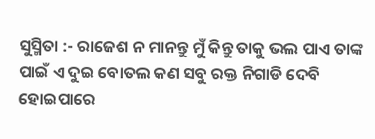ସୁସ୍ମିତା :- ରାଜେଶ ନ ମାନନ୍ତୁ ମୁଁ କିନ୍ତୁ ତାକୁ ଭଲ ପାଏ ତାଙ୍କ ପାଇଁ ଏ ଦୁଇ ବୋତଲ କଣ ସବୁ ରକ୍ତ ନିଗାଡି ଦେବି
ହୋଇପାରେ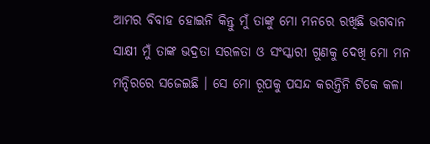ଆମର ବିବାହ ହୋଇନି କିନ୍ତୁ ମୁଁ ତାଙ୍କୁ ମୋ ମନରେ ରଖିଛି ଭଗବାନ ସାକ୍ଷୀ ମୁଁ ତାଙ୍କ ଭଦ୍ରତା ସରଳତା ଓ ସଂସ୍କାରୀ ଗୁଣକୁ ଦେଖି ମୋ ମନ ମନ୍ଦିରରେ ସଜେଇଛି । ସେ ମୋ ରୂପକୁ ପସନ୍ଦ କରନ୍ତିନି ଟିକେ କଳା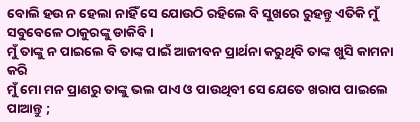ବୋଲି ହଉ ନ ହେଲା ନାହିଁ ସେ ଯୋଉଠି ରହିଲେ ବି ସୁଖରେ ରୁହନ୍ତୁ ଏତିକି ମୁଁ ସବୁବେଳେ ଠାକୁରଙ୍କୁ ଡାକିବି ।
ମୁଁ ତାଙ୍କୁ ନ ପାଇଲେ ବି ତାଙ୍କ ପାଇଁ ଆଜୀବନ ପ୍ରାର୍ଥନା କରୁଥିବି ତାଙ୍କ ଖୁସି କାମନା କରି
ମୁଁ ମୋ ମନ ପ୍ରାଣରୁ ତାଙ୍କୁ ଭଲ ପାଏ ଓ ପାଉଥିବୀ ସେ ଯେତେ ଖରାପ ପାଇଲେ ପାଆନ୍ତୁ ;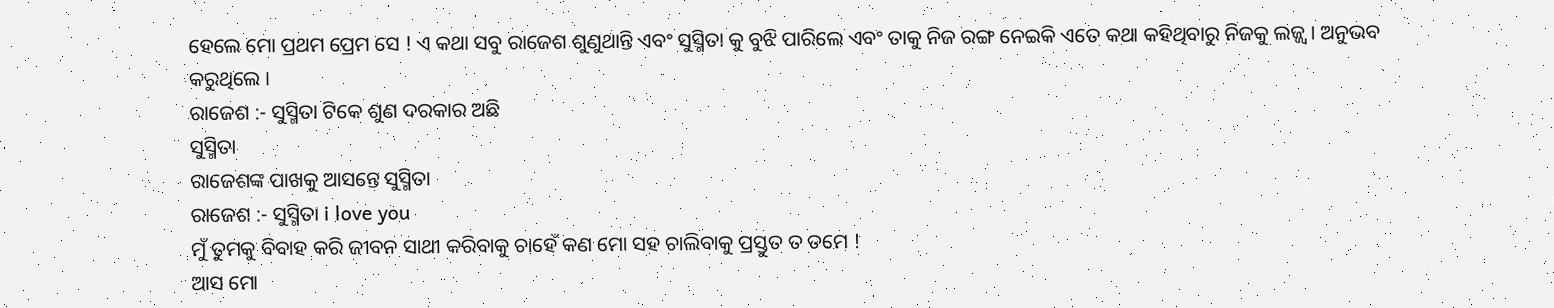ହେଲେ ମୋ ପ୍ରଥମ ପ୍ରେମ ସେ ! ଏ କଥା ସବୁ ରାଜେଶ ଶୁଣୁଥାନ୍ତି ଏବଂ ସୁସ୍ମିତା କୁ ବୁଝି ପାରିଲେ ଏବଂ ତାକୁ ନିଜ ରଙ୍ଗ ନେଇକି ଏତେ କଥା କହିଥିବାରୁ ନିଜକୁ ଲଜ୍ଜ୍ଵ। ଅନୁଭବ କରୁଥିଲେ ।
ରାଜେଶ :- ସୁସ୍ମିତା ଟିକେ ଶୁଣ ଦରକାର ଅଛି
ସୁସ୍ମିତା
ରାଜେଶଙ୍କ ପାଖକୁ ଆସନ୍ତେ ସୁସ୍ମିତା
ରାଜେଶ :- ସୁସ୍ମିତା i love you
ମୁଁ ତୁମକୁ ବିବାହ କରି ଜୀବନ ସାଥୀ କରିବାକୁ ଚାହେଁ କଣ ମୋ ସହ ଚାଲିବାକୁ ପ୍ରସ୍ତୁତ ତ ତମେ !
ଆସ ମୋ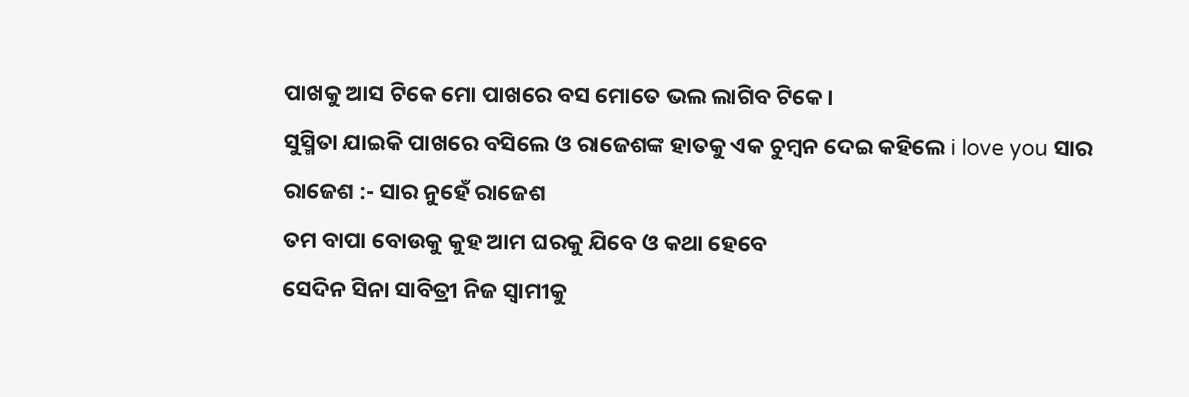ପାଖକୁ ଆସ ଟିକେ ମୋ ପାଖରେ ବସ ମୋତେ ଭଲ ଲାଗିବ ଟିକେ ।
ସୁସ୍ମିତା ଯାଇକି ପାଖରେ ବସିଲେ ଓ ରାଜେଶଙ୍କ ହାତକୁ ଏକ ଚୁମ୍ବନ ଦେଇ କହିଲେ i love you ସାର
ରାଜେଶ :- ସାର ନୁହେଁ ରାଜେଶ
ତମ ବାପା ବୋଉକୁ କୁହ ଆମ ଘରକୁ ଯିବେ ଓ କଥା ହେବେ
ସେଦିନ ସିନା ସାବିତ୍ରୀ ନିଜ ସ୍ୱାମୀକୁ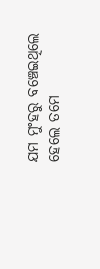ଯମ ମୁଂହରୁ ବଞ୍ଚେଇଥିଲେ ହେଲେ ତମେ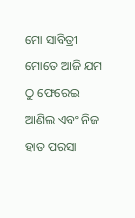ମୋ ସାବିତ୍ରୀ ମୋତେ ଆଜି ଯମ ଠୁ ଫେରେଇ ଆଣିଲ ଏବଂ ନିଜ ହାତ ପରସା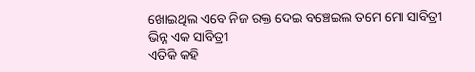ଖୋଇଥିଲ ଏବେ ନିଜ ରକ୍ତ ଦେଇ ବଞ୍ଚେଇଲ ତମେ ମୋ ସାବିତ୍ରୀ
ଭିନ୍ନ ଏକ ସାବିତ୍ରୀ
ଏତିକି କହି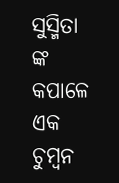ସୁସ୍ମିତା ଙ୍କ କପାଳେ ଏକ ଚୁମ୍ବନ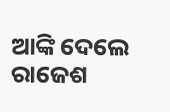ଆଙ୍କି ଦେଲେ ରାଜେଶ